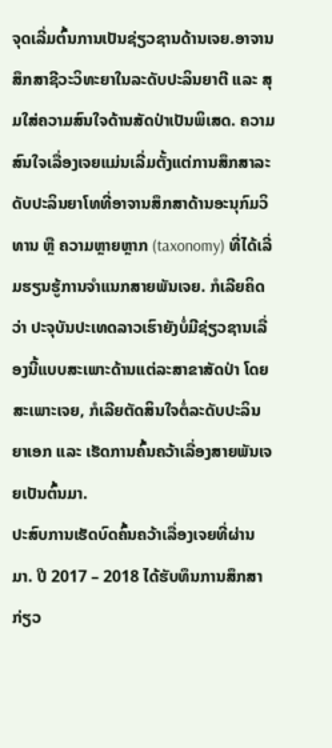ຈຸດເລີ່ມຕົ້ນການເປັນຊ່ຽວຊານດ້ານເຈຍ.ອາຈານສຶກສາຊີວະວິທະຍາໃນລະດັບປະລິນຍາຕີ ແລະ ສຸມໃສ່ຄວາມສົນໃຈດ້ານສັດປ່າເປັນພິເສດ. ຄວາມສົນໃຈເລື່ອງເຈຍແມ່ນເລີ່ມຕັ້ງແຕ່ການສຶກສາລະດັບປະລິນຍາໂທທີ່ອາຈານສຶກສາດ້ານອະນຸກົມວິທານ ຫຼື ຄວາມຫຼາຍຫຼາກ (taxonomy) ທີ່ໄດ້ເລີ່ມຮຽນຮູ້ການຈຳແນກສາຍພັນເຈຍ. ກໍເລີຍຄິດວ່າ ປະຈຸບັນປະເທດລາວເຮົາຍັງບໍ່ມີຊ່ຽວຊານເລື່ອງນີ້ແບບສະເພາະດ້ານແຕ່ລະສາຂາສັດປ່າ ໂດຍສະເພາະເຈຍ, ກໍເລີຍຕັດສິນໃຈຕໍ່ລະດັບປະລິນຍາເອກ ແລະ ເຮັດການຄົ້ນຄວ້າເລື່ອງສາຍພັນເຈຍເປັນຕົ້ນມາ.
ປະສົບການເຮັດບົດຄົ້ນຄວ້າເລື່ອງເຈຍທີ່ຜ່ານມາ. ປີ 2017 – 2018 ໄດ້ຮັບທຶນການສຶກສາກ່ຽວ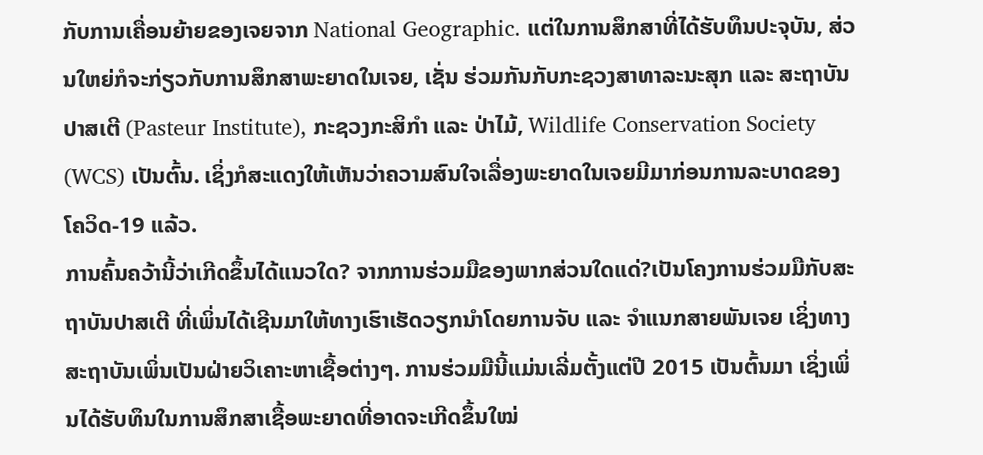ກັບການເຄື່ອນຍ້າຍຂອງເຈຍຈາກ National Geographic. ແຕ່ໃນການສຶກສາທີ່ໄດ້ຮັບທຶນປະຈຸບັນ, ສ່ວນໃຫຍ່ກໍຈະກ່ຽວກັບການສຶກສາພະຍາດໃນເຈຍ, ເຊັ່ນ ຮ່ວມກັນກັບກະຊວງສາທາລະນະສຸກ ແລະ ສະຖາບັນປາສເຕີ (Pasteur Institute), ກະຊວງກະສິກຳ ແລະ ປ່າໄມ້, Wildlife Conservation Society (WCS) ເປັນຕົ້ນ. ເຊິ່ງກໍສະແດງໃຫ້ເຫັນວ່າຄວາມສົນໃຈເລື່ອງພະຍາດໃນເຈຍມີມາກ່ອນການລະບາດຂອງ ໂຄວິດ-19 ແລ້ວ.
ການຄົ້ນຄວ້ານີ້ວ່າເກີດຂຶ້ນໄດ້ແນວໃດ? ຈາກການຮ່ວມມືຂອງພາກສ່ວນໃດແດ່?ເປັນໂຄງການຮ່ວມມືກັບສະຖາບັນປາສເຕີ ທີ່ເພິ່ນໄດ້ເຊີນມາໃຫ້ທາງເຮົາເຮັດວຽກນຳໂດຍການຈັບ ແລະ ຈໍາແນກສາຍພັນເຈຍ ເຊິ່ງທາງສະຖາບັນເພິ່ນເປັນຝ່າຍວິເຄາະຫາເຊື້ອຕ່າງໆ. ການຮ່ວມມືນີ້ແມ່ນເລີ່ມຕັ້ງແຕ່ປີ 2015 ເປັນຕົ້ນມາ ເຊິ່ງເພິ່ນໄດ້ຮັບທຶນໃນການສຶກສາເຊື້ອພະຍາດທີ່ອາດຈະເກີດຂຶ້ນໃໝ່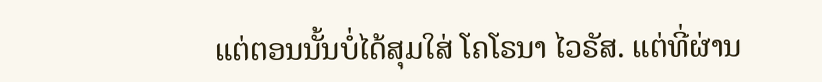ແຕ່ຕອນນັ້ນບໍ່ໄດ້ສຸມໃສ່ ໂຄໂຣນາ ໄວຣັສ. ແຕ່ທີ່ຜ່ານ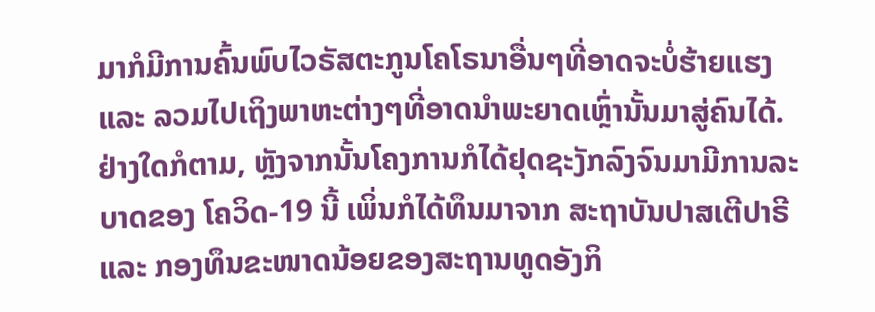ມາກໍມີການຄົ້ນພົບໄວຣັສຕະກູນໂຄໂຣນາອື່ນໆທີ່ອາດຈະບໍ່ຮ້າຍແຮງ ແລະ ລວມໄປເຖິງພາຫະຕ່າງໆທີ່ອາດນຳພະຍາດເຫຼົ່ານັ້ນມາສູ່ຄົນໄດ້. ຢ່າງໃດກໍຕາມ, ຫຼັງຈາກນັ້ນໂຄງການກໍໄດ້ຢຸດຊະງັກລົງຈົນມາມີການລະບາດຂອງ ໂຄວິດ-19 ນີ້ ເພິ່ນກໍໄດ້ທຶນມາຈາກ ສະຖາບັນປາສເຕີປາຣີ ແລະ ກອງທຶນຂະໜາດນ້ອຍຂອງສະຖານທູດອັງກິ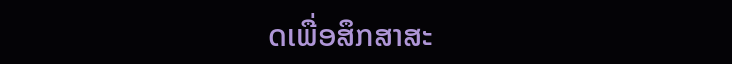ດເພື່ອສຶກສາສະ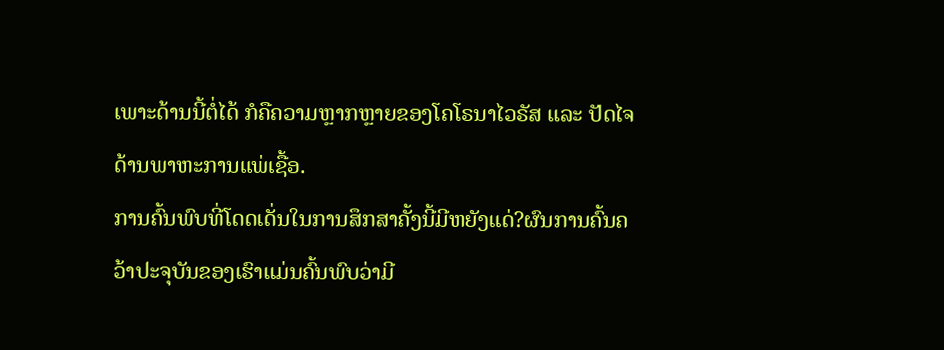ເພາະດ້ານນີ້ຕໍ່ໄດ້ ກໍຄືຄວາມຫຼາກຫຼາຍຂອງໂຄໂຣນາໄວຣັສ ແລະ ປັດໄຈດ້ານພາຫະການແພ່ເຊື້ອ.
ການຄົ້ນພົບທີ່ໂດດເດັ່ນໃນການສຶກສາຄັ້ງນີ້ມີຫຍັງແດ່?ຜົນການຄົ້ນຄວ້າປະຈຸບັນຂອງເຮົາແມ່ນຄົ້ນພົບວ່າມີ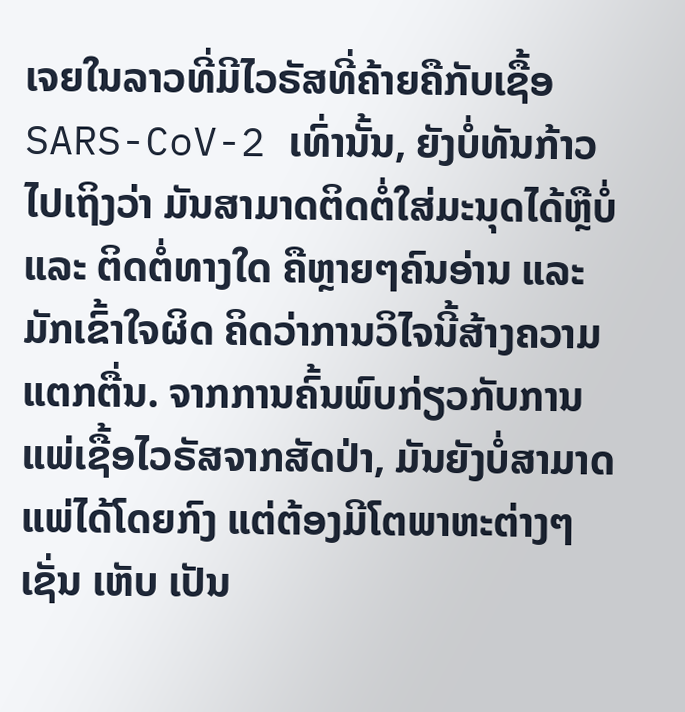ເຈຍໃນລາວທີ່ມີໄວຣັສທີ່ຄ້າຍຄືກັບເຊື້ອ SARS-CoV-2 ເທົ່ານັ້ນ, ຍັງບໍ່ທັນກ້າວໄປເຖິງວ່າ ມັນສາມາດຕິດຕໍ່ໃສ່ມະນຸດໄດ້ຫຼືບໍ່ ແລະ ຕິດຕໍ່ທາງໃດ ຄືຫຼາຍໆຄົນອ່ານ ແລະ ມັກເຂົ້າໃຈຜິດ ຄິດວ່າການວິໄຈນີ້ສ້າງຄວາມແຕກຕື່ນ. ຈາກການຄົ້ນພົບກ່ຽວກັບການແພ່ເຊື້ອໄວຣັສຈາກສັດປ່າ, ມັນຍັງບໍ່ສາມາດແພ່ໄດ້ໂດຍກົງ ແຕ່ຕ້ອງມີໂຕພາຫະຕ່າງໆເຊັ່ນ ເຫັບ ເປັນ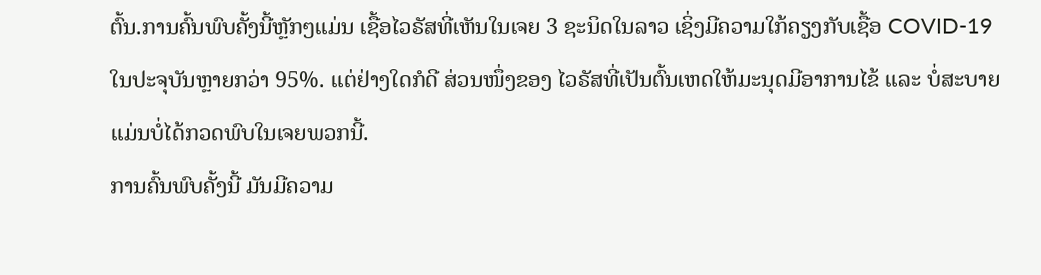ຕົ້ນ.ການຄົ້ນພົບຄັ້ງນີ້ຫຼັກໆແມ່ນ ເຊື້ອໄວຣັສທີ່ເຫັນໃນເຈຍ 3 ຊະນິດໃນລາວ ເຊິ່ງມີຄວາມໃກ້ຄຽງກັບເຊື້ອ COVID-19 ໃນປະຈຸບັນຫຼາຍກວ່າ 95%. ແຕ່ຢ່າງໃດກໍດີ ສ່ວນໜຶ່ງຂອງ ໄວຣັສທີ່ເປັນຕົ້ນເຫດໃຫ້ມະນຸດມີອາການໄຂ້ ແລະ ບໍ່ສະບາຍແມ່ນບໍ່ໄດ້ກວດພົບໃນເຈຍພວກນີ້.
ການຄົ້ນພົບຄັ້ງນີ້ ມັນມີຄວາມ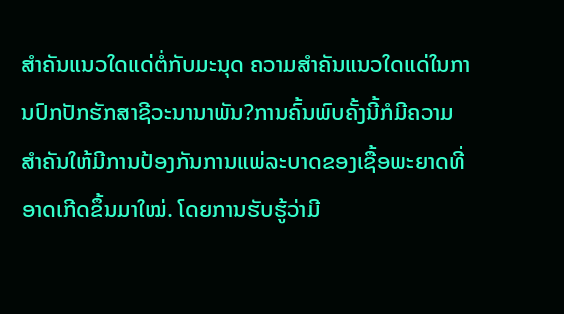ສຳຄັນແນວໃດແດ່ຕໍ່ກັບມະນຸດ ຄວາມສຳຄັນແນວໃດແດ່ໃນການປົກປັກຮັກສາຊີວະນານາພັນ?ການຄົ້ນພົບຄັ້ງນີ້ກໍມີຄວາມສຳຄັນໃຫ້ມີການປ້ອງກັນການແພ່ລະບາດຂອງເຊື້ອພະຍາດທີ່ອາດເກີດຂຶ້ນມາໃໝ່. ໂດຍການຮັບຮູ້ວ່າມີ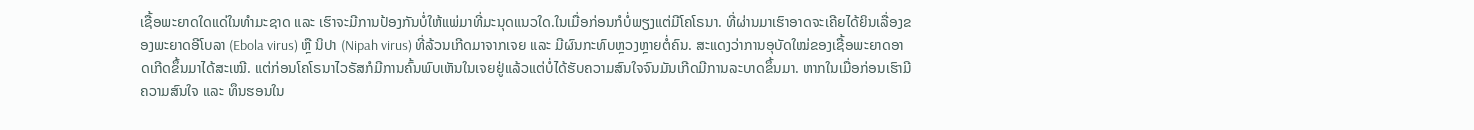ເຊື້ອພະຍາດໃດແດ່ໃນທໍາມະຊາດ ແລະ ເຮົາຈະມີການປ້ອງກັນບໍ່ໃຫ້ແພ່ມາທີ່ມະນຸດແນວໃດ.ໃນເມື່ອກ່ອນກໍບໍ່ພຽງແຕ່ມີໂຄໂຣນາ. ທີ່ຜ່ານມາເຮົາອາດຈະເຄີຍໄດ້ຍິນເລື່ອງຂອງພະຍາດອີໂບລາ (Ebola virus) ຫຼື ນິປາ (Nipah virus) ທີ່ລ້ວນເກີດມາຈາກເຈຍ ແລະ ມີຜົນກະທົບຫຼວງຫຼາຍຕໍ່ຄົນ. ສະແດງວ່າການອຸບັດໃໝ່ຂອງເຊື້ອພະຍາດອາດເກີດຂຶ້ນມາໄດ້ສະເໝີ. ແຕ່ກ່ອນໂຄໂຣນາໄວຣັສກໍມີການຄົ້ນພົບເຫັນໃນເຈຍຢູ່ແລ້ວແຕ່ບໍ່ໄດ້ຮັບຄວາມສົນໃຈຈົນມັນເກີດມີການລະບາດຂຶ້ນມາ. ຫາກໃນເມື່ອກ່ອນເຮົາມີຄວາມສົນໃຈ ແລະ ທຶນຮອນໃນ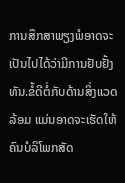ການສຶກສາພຽງພໍອາດຈະເປັນໄປໄດ້ວ່າມີການຢັບຢັ້ງທັນ.ຂໍ້ດີຕໍ່ກັບດ້ານສິ່ງແວດລ້ອມ ແມ່ນອາດຈະເຮັດໃຫ້ຄົນບໍລິໂພກສັດ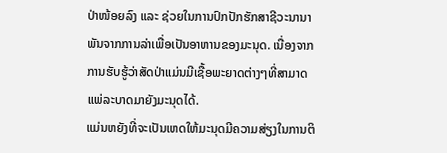ປ່າໜ້ອຍລົງ ແລະ ຊ່ວຍໃນການປົກປັກຮັກສາຊີວະນານາພັນຈາກການລ່າເພື່ອເປັນອາຫານຂອງມະນຸດ. ເນື່ອງຈາກການຮັບຮູ້ວ່າສັດປ່າແມ່ນມີເຊື້ອພະຍາດຕ່າງໆທີ່ສາມາດແພ່ລະບາດມາຍັງມະນຸດໄດ້.
ແມ່ນຫຍັງທີ່ຈະເປັນເຫດໃຫ້ມະນຸດມີຄວາມສ່ຽງໃນການຕິ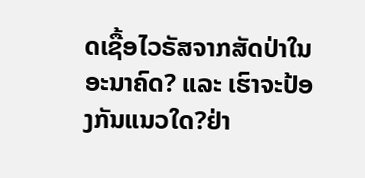ດເຊື້ອໄວຣັສຈາກສັດປ່າໃນອະນາຄົດ? ແລະ ເຮົາຈະປ້ອງກັນແນວໃດ?ຢ່າ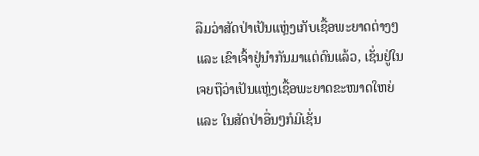ລືມວ່າສັດປ່າເປັນແຫຼ່ງເກັບເຊື້ອພະຍາດຕ່າງໆ ແລະ ເຂົາເຈົ້າຢູ່ນຳກັນມາແຕ່ດົນແລ້ວ, ເຊັ່ນຢູ່ໃນເຈຍຖືວ່າເປັນແຫຼ່ງເຊື້ອພະຍາດຂະໜາດໃຫຍ່ ແລະ ໃນສັດປ່າອື່ນໆກໍມີເຊັ່ນ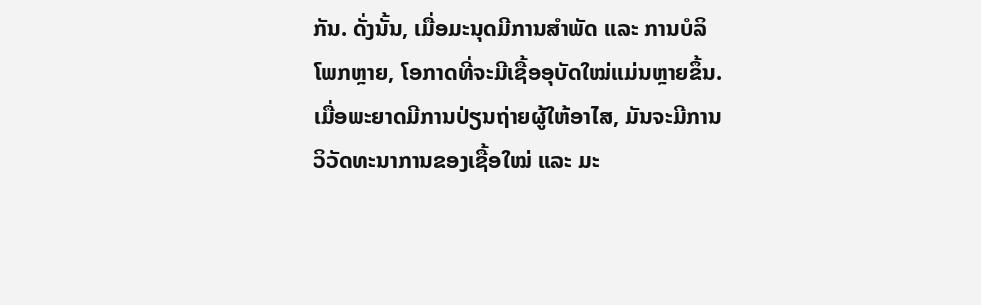ກັນ. ດັ່ງນັ້ນ, ເມື່ອມະນຸດມີການສຳພັດ ແລະ ການບໍລິໂພກຫຼາຍ, ໂອກາດທີ່ຈະມີເຊື້ອອຸບັດໃໝ່ແມ່ນຫຼາຍຂຶ້ນ. ເມື່ອພະຍາດມີການປ່ຽນຖ່າຍຜູ້ໃຫ້ອາໄສ, ມັນຈະມີການວິວັດທະນາການຂອງເຊື້ອໃໝ່ ແລະ ມະ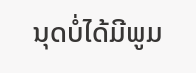ນຸດບໍ່ໄດ້ມີພູມ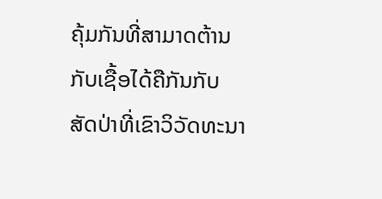ຄຸ້ມກັນທີ່ສາມາດຕ້ານກັບເຊື້ອໄດ້ຄືກັນກັບສັດປ່າທີ່ເຂົາວິວັດທະນາ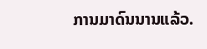ການມາດົນນານແລ້ວ.